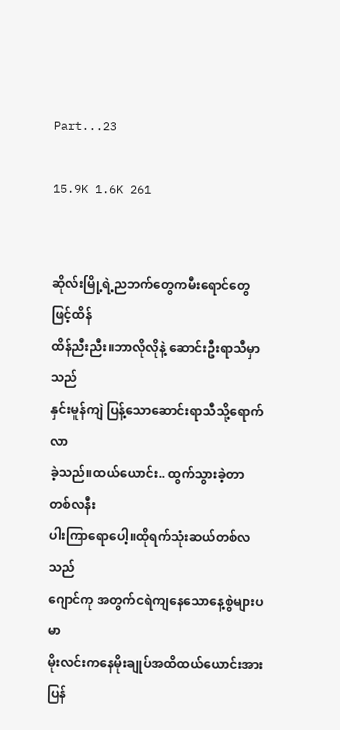Part...23

15.9K 1.6K 261


ဆိုလ်းမြို့ရဲ့ညဘက်တွေကမီးရောင်တွေဖြင့်ထိန်
ထိန်ညီးညီး။ဘာလိုလိုနဲ့ ဆောင်းဦးရာသီမှာသည်
နှင်းမူန်ကျဲ ပြန့်သောဆောင်းရာသီသို့ရောက်လာ
ခဲ့သည်။ထယ်ယောင်း.. ထွက်သွားခဲ့တာတစ်လနီး
ပါးကြာရောပေါ့။ထိုရက်သုံးဆယ်တစ်လသည်
ဂျောင်ကု အတွက်ငရဲကျနေသောနေ့စွဲများပမာ
မိုးလင်းကနေမိုးချုပ်အထိထယ်ယောင်းအားပြန်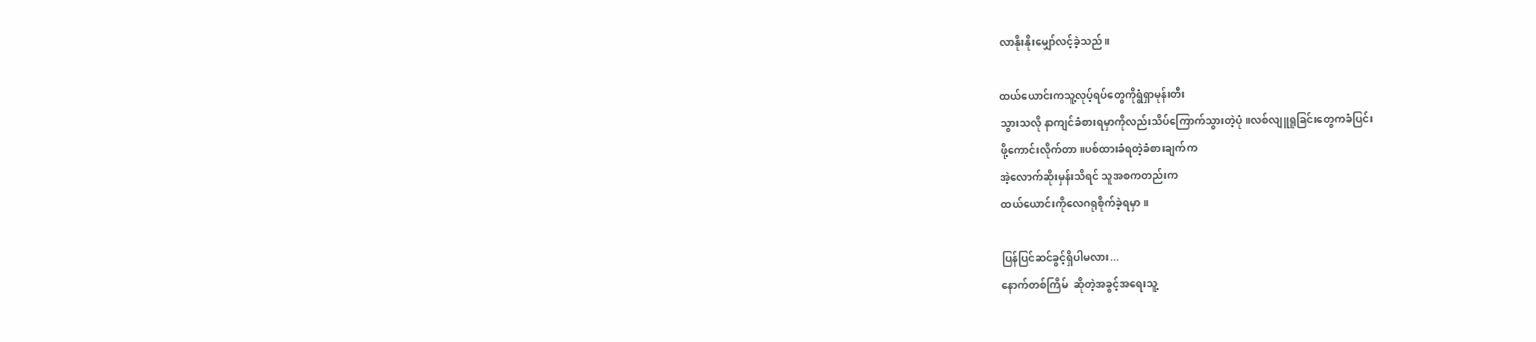လာနိုးနိုးမျှော်လင့်ခဲ့သည်။

ထယ်ယောင်းကသူ့လုပ့်ရပ်တွေကိုရွံရှာမုန်းတီး
သွားသလို နာကျင်ခံစားရမှာကိုလည်းသိပ်ကြောက်သွားတဲ့ပုံ။လစ်လျူရူခြင်းတွေကခံပြင်း
ဖို့ကောင်းလိုက်တာ။ပစ်ထားခံရတဲ့ခံစားချက်က
အဲ့လောက်ဆိုးမှန်းသိရင် သူအစကတည်းက
ထယ်ယောင်းကိုလေဂရုစိုက်ခဲ့ရမှာ။

ပြန်ပြင်ဆင်ခွင့်ရှိပါမလား...
နောက်တစ်ကြိမ်  ဆိုတဲ့အခွင့်အရေးသူ့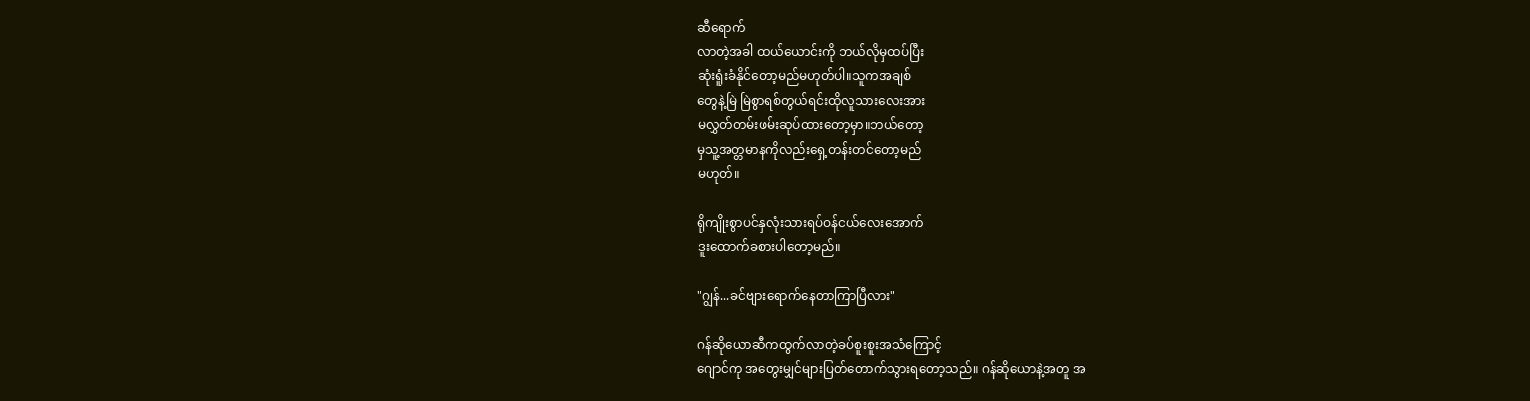ဆီရောက်
လာတဲ့အခါ ထယ်ယောင်းကို ဘယ်လိုမှထပ်ပြီး
ဆုံးရူံးခံနိုင်တော့မည်မဟုတ်ပါ။သူကအချစ်
တွေနဲ့မြဲ မြဲစွာရစ်တွယ်ရင်းထိုလူသားလေးအား
မလွှတ်တမ်းဖမ်းဆုပ်ထားတော့မှာ။ဘယ်တော့
မှသူ့အတ္တမာနကိုလည်းရှေ့တန်းတင်တော့မည်
မဟုတ်။

ရိုကျိုးစွာပင်နှလုံးသားရပ်ဝန်ငယ်လေးအောက်
ဒူးထောက်ခစားပါတော့မည်။

"ဂျွန်...ခင်ဗျားရောက်နေတာကြာပြီလား"

ဂန်ဆိုယောဆီကထွက်လာတဲ့ခပ်စူးစူးအသံကြောင့်
ဂျောင်ကု အတွေးမျှင်များပြတ်တောက်သွားရတော့သည်။ ဂန်ဆိုယောနဲ့အတူ အ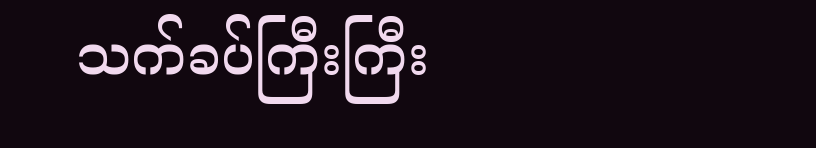သက်ခပ်ကြီးကြီး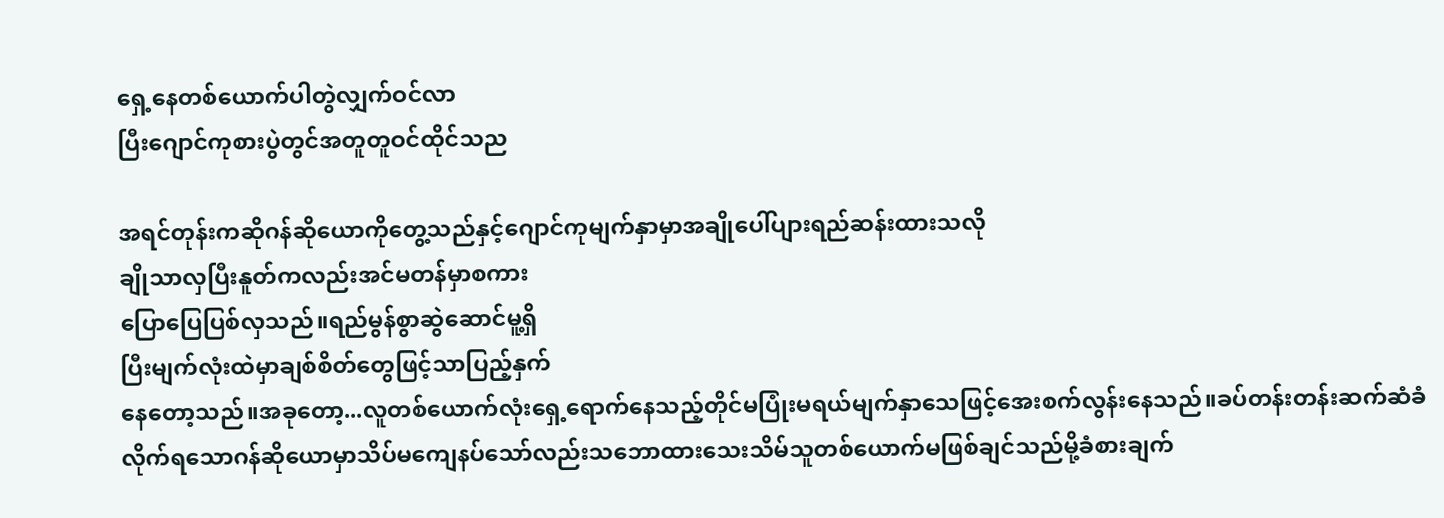ရှေ့နေတစ်ယောက်ပါတွဲလျှက်ဝင်လာ
ပြီးဂျောင်ကုစားပွဲတွင်အတူတူဝင်ထိုင်သည

အရင်တုန်းကဆိုဂန်ဆိုယောကိုတွေ့သည်နှင့်ဂျောင်ကုမျက်နှာမှာအချိုပေါ်ပျားရည်ဆန်းထားသလို
ချိုသာလှပြီးနူတ်ကလည်းအင်မတန်မှာစကား
ပြောပြေပြစ်လှသည်။ရည်မွန်စွာဆွဲဆောင်မူ့ရှိ
ပြီးမျက်လုံးထဲမှာချစ်စိတ်တွေဖြင့်သာပြည့်နှက်
နေတော့သည်။အခုတော့...လူတစ်ယောက်လုံးရှေ့ရောက်နေသည့်တိုင်မပြုံးမရယ်မျက်နှာသေဖြင့်အေးစက်လွန်းနေသည်။ခပ်တန်းတန်းဆက်ဆံခံ
လိုက်ရသောဂန်ဆိုယောမှာသိပ်မကျေနပ်သော်လည်းသဘောထားသေးသိမ်သူတစ်ယောက်မဖြစ်ချင်သည်မို့ခံစားချက်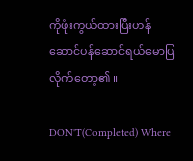ကိုဖုံးကွယ်ထားပြီးဟန်ဆောင်ပန်ဆောင်ရယ်မောပြလိုက်တော့၏ ။

DON'T(Completed) Where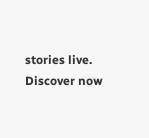stories live. Discover now